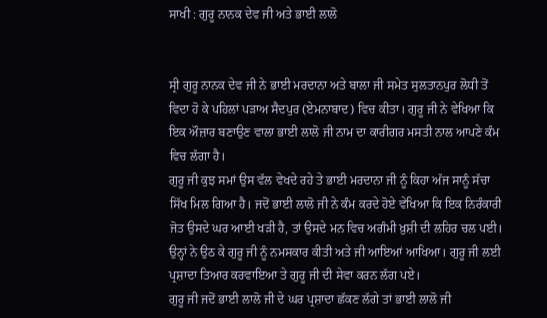ਸਾਖੀ : ਗੁਰੂ ਨਾਨਕ ਦੇਵ ਜੀ ਅਤੇ ਭਾਈ ਲਾਲੋ


ਸ੍ਰੀ ਗੁਰੂ ਨਾਨਕ ਦੇਵ ਜੀ ਨੇ ਭਾਈ ਮਰਦਾਨਾ ਅਤੇ ਬਾਲਾ ਜੀ ਸਮੇਤ ਸੁਲਤਾਨਪੁਰ ਲੋਧੀ ਤੋਂ ਵਿਦਾ ਹੋ ਕੇ ਪਹਿਲਾਂ ਪੜਾਅ ਸੈਦਪੁਰ (ਏਮਨਾਬਾਦ) ਵਿਚ ਕੀਤਾ। ਗੁਰੂ ਜੀ ਨੇ ਵੇਖਿਆ ਕਿ ਇਕ ਔਜ਼ਾਰ ਬਣਾਉਣ ਵਾਲਾ ਭਾਈ ਲਾਲੋ ਜੀ ਨਾਮ ਦਾ ਕਾਰੀਗਰ ਮਸਤੀ ਨਾਲ ਆਪਣੇ ਕੰਮ ਵਿਚ ਲੱਗਾ ਹੈ।
ਗੁਰੂ ਜੀ ਕੁਝ ਸਮਾਂ ਉਸ ਵੱਲ ਵੇਖਦੇ ਰਹੇ ਤੇ ਭਾਈ ਮਰਦਾਨਾ ਜੀ ਨੂੰ ਕਿਹਾ ਅੱਜ ਸਾਨੂੰ ਸੱਚਾ ਸਿੱਖ ਮਿਲ ਗਿਆ ਹੈ। ਜਦੋਂ ਭਾਈ ਲਾਲੋ ਜੀ ਨੇ ਕੰਮ ਕਰਦੇ ਹੋਏ ਵੇਖਿਆ ਕਿ ਇਕ ਨਿਰੰਕਾਰੀ ਜੋਤ ਉਸਦੇ ਘਰ ਆਈ ਖੜੀ ਹੈ, ਤਾਂ ਉਸਦੇ ਮਨ ਵਿਚ ਅਗੰਮੀ ਖ਼ੁਸ਼ੀ ਦੀ ਲਹਿਰ ਚਲ ਪਈ। ਉਨ੍ਹਾਂ ਨੇ ਉਠ ਕੇ ਗੁਰੂ ਜੀ ਨੂੰ ਨਮਸਕਾਰ ਕੀਤੀ ਅਤੇ ਜੀ ਆਇਆਂ ਆਖਿਆ। ਗੁਰੂ ਜੀ ਲਈ ਪ੍ਰਸ਼ਾਦਾ ਤਿਆਰ ਕਰਵਾਇਆ ਤੇ ਗੁਰੂ ਜੀ ਦੀ ਸੇਵਾ ਕਰਨ ਲੱਗ ਪਏ।
ਗੁਰੂ ਜੀ ਜਦੋਂ ਭਾਈ ਲਾਲੋ ਜੀ ਦੇ ਘਰ ਪ੍ਰਸ਼ਾਦਾ ਛੱਕਣ ਲੱਗੇ ਤਾਂ ਭਾਈ ਲਾਲੋ ਜੀ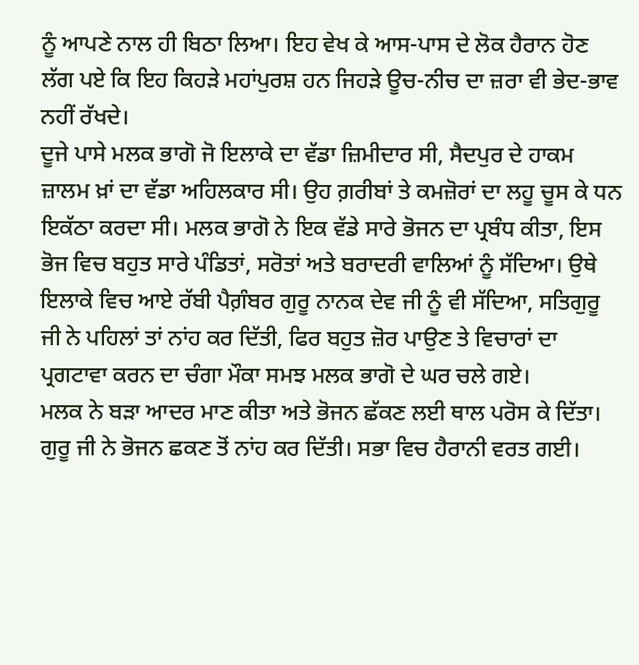ਨੂੰ ਆਪਣੇ ਨਾਲ ਹੀ ਬਿਠਾ ਲਿਆ। ਇਹ ਵੇਖ ਕੇ ਆਸ-ਪਾਸ ਦੇ ਲੋਕ ਹੈਰਾਨ ਹੋਣ ਲੱਗ ਪਏ ਕਿ ਇਹ ਕਿਹੜੇ ਮਹਾਂਪੁਰਸ਼ ਹਨ ਜਿਹੜੇ ਊਚ-ਨੀਚ ਦਾ ਜ਼ਰਾ ਵੀ ਭੇਦ-ਭਾਵ ਨਹੀਂ ਰੱਖਦੇ।
ਦੂਜੇ ਪਾਸੇ ਮਲਕ ਭਾਗੋ ਜੋ ਇਲਾਕੇ ਦਾ ਵੱਡਾ ਜ਼ਿਮੀਦਾਰ ਸੀ, ਸੈਦਪੁਰ ਦੇ ਹਾਕਮ ਜ਼ਾਲਮ ਖ਼ਾਂ ਦਾ ਵੱਡਾ ਅਹਿਲਕਾਰ ਸੀ। ਉਹ ਗ਼ਰੀਬਾਂ ਤੇ ਕਮਜ਼ੋਰਾਂ ਦਾ ਲਹੂ ਚੂਸ ਕੇ ਧਨ ਇਕੱਠਾ ਕਰਦਾ ਸੀ। ਮਲਕ ਭਾਗੋ ਨੇ ਇਕ ਵੱਡੇ ਸਾਰੇ ਭੋਜਨ ਦਾ ਪ੍ਰਬੰਧ ਕੀਤਾ, ਇਸ ਭੋਜ ਵਿਚ ਬਹੁਤ ਸਾਰੇ ਪੰਡਿਤਾਂ, ਸਰੋਤਾਂ ਅਤੇ ਬਰਾਦਰੀ ਵਾਲਿਆਂ ਨੂੰ ਸੱਦਿਆ। ਉਥੇ ਇਲਾਕੇ ਵਿਚ ਆਏ ਰੱਬੀ ਪੈਗ਼ੰਬਰ ਗੁਰੂ ਨਾਨਕ ਦੇਵ ਜੀ ਨੂੰ ਵੀ ਸੱਦਿਆ, ਸਤਿਗੁਰੂ ਜੀ ਨੇ ਪਹਿਲਾਂ ਤਾਂ ਨਾਂਹ ਕਰ ਦਿੱਤੀ, ਫਿਰ ਬਹੁਤ ਜ਼ੋਰ ਪਾਉਣ ਤੇ ਵਿਚਾਰਾਂ ਦਾ ਪ੍ਰਗਟਾਵਾ ਕਰਨ ਦਾ ਚੰਗਾ ਮੌਕਾ ਸਮਝ ਮਲਕ ਭਾਗੋ ਦੇ ਘਰ ਚਲੇ ਗਏ।
ਮਲਕ ਨੇ ਬੜਾ ਆਦਰ ਮਾਣ ਕੀਤਾ ਅਤੇ ਭੋਜਨ ਛੱਕਣ ਲਈ ਥਾਲ ਪਰੋਸ ਕੇ ਦਿੱਤਾ। ਗੁਰੂ ਜੀ ਨੇ ਭੋਜਨ ਛਕਣ ਤੋਂ ਨਾਂਹ ਕਰ ਦਿੱਤੀ। ਸਭਾ ਵਿਚ ਹੈਰਾਨੀ ਵਰਤ ਗਈ।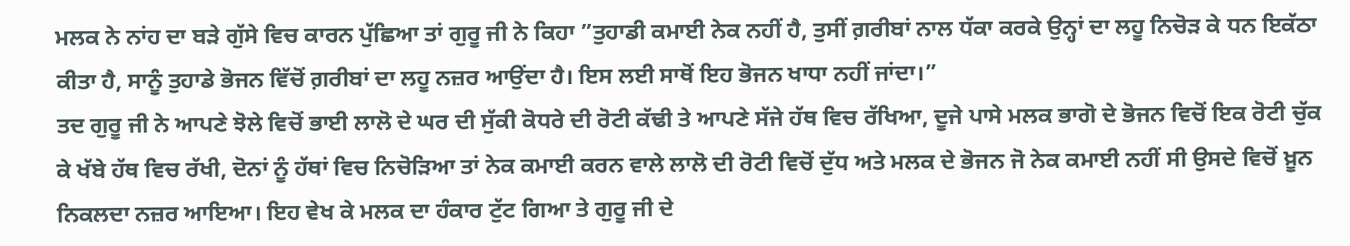ਮਲਕ ਨੇ ਨਾਂਹ ਦਾ ਬੜੇ ਗੁੱਸੇ ਵਿਚ ਕਾਰਨ ਪੁੱਛਿਆ ਤਾਂ ਗੁਰੂ ਜੀ ਨੇ ਕਿਹਾ ”ਤੁਹਾਡੀ ਕਮਾਈ ਨੇਕ ਨਹੀਂ ਹੈ, ਤੁਸੀਂ ਗ਼ਰੀਬਾਂ ਨਾਲ ਧੱਕਾ ਕਰਕੇ ਉਨ੍ਹਾਂ ਦਾ ਲਹੂ ਨਿਚੋੜ ਕੇ ਧਨ ਇਕੱਠਾ ਕੀਤਾ ਹੈ, ਸਾਨੂੰ ਤੁਹਾਡੇ ਭੋਜਨ ਵਿੱਚੋਂ ਗ਼ਰੀਬਾਂ ਦਾ ਲਹੂ ਨਜ਼ਰ ਆਉਂਦਾ ਹੈ। ਇਸ ਲਈ ਸਾਥੋਂ ਇਹ ਭੋਜਨ ਖਾਧਾ ਨਹੀਂ ਜਾਂਦਾ।”
ਤਦ ਗੁਰੂ ਜੀ ਨੇ ਆਪਣੇ ਝੋਲੇ ਵਿਚੋਂ ਭਾਈ ਲਾਲੋ ਦੇ ਘਰ ਦੀ ਸੁੱਕੀ ਕੋਧਰੇ ਦੀ ਰੋਟੀ ਕੱਢੀ ਤੇ ਆਪਣੇ ਸੱਜੇ ਹੱਥ ਵਿਚ ਰੱਖਿਆ, ਦੂਜੇ ਪਾਸੇ ਮਲਕ ਭਾਗੋ ਦੇ ਭੋਜਨ ਵਿਚੋਂ ਇਕ ਰੋਟੀ ਚੁੱਕ ਕੇ ਖੱਬੇ ਹੱਥ ਵਿਚ ਰੱਖੀ, ਦੋਨਾਂ ਨੂੰ ਹੱਥਾਂ ਵਿਚ ਨਿਚੋੜਿਆ ਤਾਂ ਨੇਕ ਕਮਾਈ ਕਰਨ ਵਾਲੇ ਲਾਲੋ ਦੀ ਰੋਟੀ ਵਿਚੋਂ ਦੁੱਧ ਅਤੇ ਮਲਕ ਦੇ ਭੋਜਨ ਜੋ ਨੇਕ ਕਮਾਈ ਨਹੀਂ ਸੀ ਉਸਦੇ ਵਿਚੋਂ ਖ਼ੂਨ ਨਿਕਲਦਾ ਨਜ਼ਰ ਆਇਆ। ਇਹ ਵੇਖ ਕੇ ਮਲਕ ਦਾ ਹੰਕਾਰ ਟੁੱਟ ਗਿਆ ਤੇ ਗੁਰੂ ਜੀ ਦੇ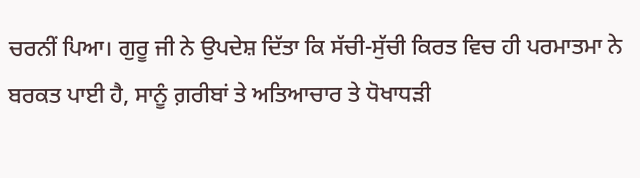ਚਰਨੀਂ ਪਿਆ। ਗੁਰੂ ਜੀ ਨੇ ਉਪਦੇਸ਼ ਦਿੱਤਾ ਕਿ ਸੱਚੀ-ਸੁੱਚੀ ਕਿਰਤ ਵਿਚ ਹੀ ਪਰਮਾਤਮਾ ਨੇ ਬਰਕਤ ਪਾਈ ਹੈ, ਸਾਨੂੰ ਗ਼ਰੀਬਾਂ ਤੇ ਅਤਿਆਚਾਰ ਤੇ ਧੋਖਾਧੜੀ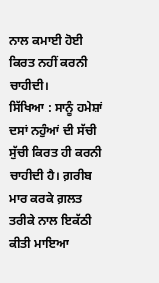ਨਾਲ ਕਮਾਈ ਹੋਈ ਕਿਰਤ ਨਹੀਂ ਕਰਨੀ ਚਾਹੀਦੀ।
ਸਿੱਖਿਆ : ਸਾਨੂੰ ਹਮੇਸ਼ਾਂ ਦਸਾਂ ਨਹੁੰਆਂ ਦੀ ਸੱਚੀ ਸੁੱਚੀ ਕਿਰਤ ਹੀ ਕਰਨੀ ਚਾਹੀਦੀ ਹੈ। ਗ਼ਰੀਬ ਮਾਰ ਕਰਕੇ ਗ਼ਲਤ ਤਰੀਕੇ ਨਾਲ ਇਕੱਠੀ ਕੀਤੀ ਮਾਇਆ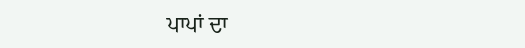ਪਾਪਾਂ ਦਾ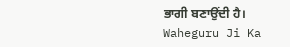ਭਾਗੀ ਬਣਾਉਂਦੀ ਹੈ।
Waheguru Ji Ka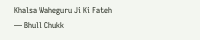Khalsa Waheguru Ji Ki Fateh
— Bhull Chukk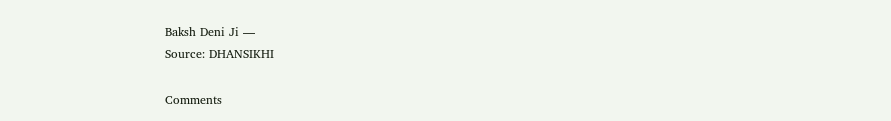Baksh Deni Ji —
Source: DHANSIKHI

Comments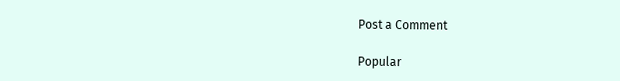Post a Comment

Popular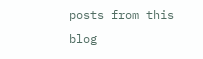posts from this blog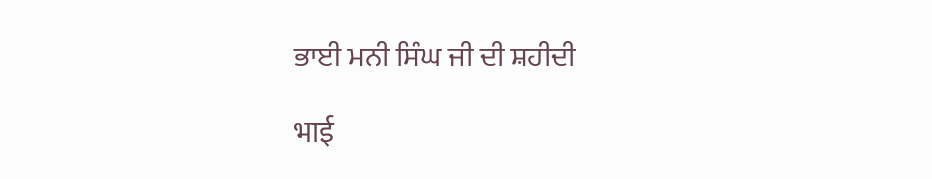ਭਾਈ ਮਨੀ ਸਿੰਘ ਜੀ ਦੀ ਸ਼ਹੀਦੀ

भाई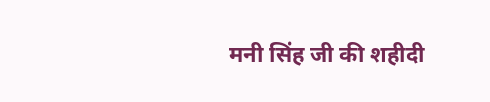मनी सिंह जी की शहीदी